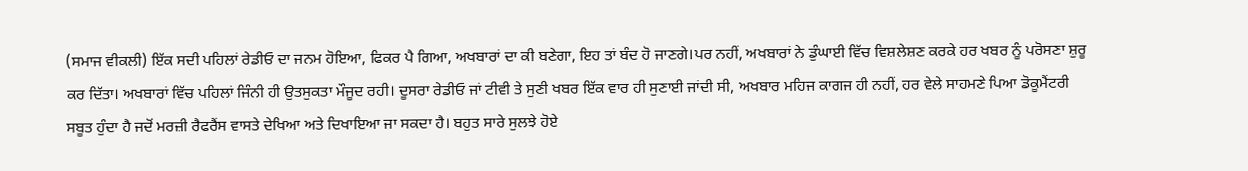(ਸਮਾਜ ਵੀਕਲੀ) ਇੱਕ ਸਦੀ ਪਹਿਲਾਂ ਰੇਡੀਓ ਦਾ ਜਨਮ ਹੋਇਆ, ਫਿਕਰ ਪੈ ਗਿਆ, ਅਖਬਾਰਾਂ ਦਾ ਕੀ ਬਣੇਗਾ, ਇਹ ਤਾਂ ਬੰਦ ਹੋ ਜਾਣਗੇ।ਪਰ ਨਹੀਂ, ਅਖਬਾਰਾਂ ਨੇ ਡੁੰਘਾਈ ਵਿੱਚ ਵਿਸ਼ਲੇਸ਼ਣ ਕਰਕੇ ਹਰ ਖਬਰ ਨੂੰ ਪਰੋਸਣਾ ਸ਼ੁਰੂ ਕਰ ਦਿੱਤਾ। ਅਖਬਾਰਾਂ ਵਿੱਚ ਪਹਿਲਾਂ ਜਿੰਨੀ ਹੀ ਉਤਸੁਕਤਾ ਮੌਜੂਦ ਰਹੀ। ਦੂਸਰਾ ਰੇਡੀਓ ਜਾਂ ਟੀਵੀ ਤੇ ਸੁਣੀ ਖਬਰ ਇੱਕ ਵਾਰ ਹੀ ਸੁਣਾਈ ਜਾਂਦੀ ਸੀ, ਅਖਬਾਰ ਮਹਿਜ ਕਾਗਜ ਹੀ ਨਹੀਂ, ਹਰ ਵੇਲੇ ਸਾਹਮਣੇ ਪਿਆ ਡੋਕੂਮੈਂਟਰੀ ਸਬੂਤ ਹੁੰਦਾ ਹੈ ਜਦੋਂ ਮਰਜ਼ੀ ਰੈਫਰੈਂਸ ਵਾਸਤੇ ਦੇਖਿਆ ਅਤੇ ਦਿਖਾਇਆ ਜਾ ਸਕਦਾ ਹੈ। ਬਹੁਤ ਸਾਰੇ ਸੁਲਝੇ ਹੋਏ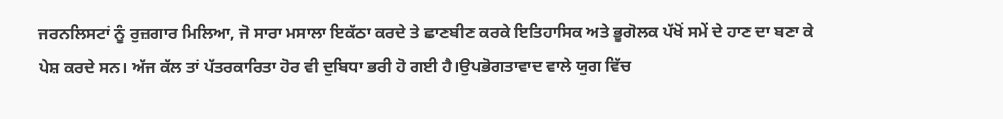ਜਰਨਲਿਸਟਾਂ ਨੂੰ ਰੁਜ਼ਗਾਰ ਮਿਲਿਆ, ਜੋ ਸਾਰਾ ਮਸਾਲਾ ਇਕੱਠਾ ਕਰਦੇ ਤੇ ਛਾਣਬੀਣ ਕਰਕੇ ਇਤਿਹਾਸਿਕ ਅਤੇ ਭੂਗੋਲਕ ਪੱਖੋਂ ਸਮੇਂ ਦੇ ਹਾਣ ਦਾ ਬਣਾ ਕੇ ਪੇਸ਼ ਕਰਦੇ ਸਨ। ਅੱਜ ਕੱਲ ਤਾਂ ਪੱਤਰਕਾਰਿਤਾ ਹੋਰ ਵੀ ਦੁਬਿਧਾ ਭਰੀ ਹੋ ਗਈ ਹੈ।ਉਪਭੋਗਤਾਵਾਦ ਵਾਲੇ ਯੁਗ ਵਿੱਚ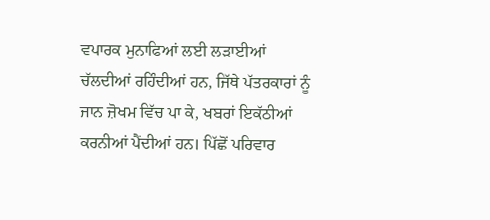ਵਪਾਰਕ ਮੁਨਾਫਿਆਂ ਲਈ ਲੜਾਈਆਂ ਚੱਲਦੀਆਂ ਰਹਿੰਦੀਆਂ ਹਨ, ਜਿੱਥੇ ਪੱਤਰਕਾਰਾਂ ਨੂੰ ਜਾਨ ਜ਼ੋਖਮ ਵਿੱਚ ਪਾ ਕੇ, ਖਬਰਾਂ ਇਕੱਠੀਆਂ ਕਰਨੀਆਂ ਪੈਂਦੀਆਂ ਹਨ। ਪਿੱਛੋਂ ਪਰਿਵਾਰ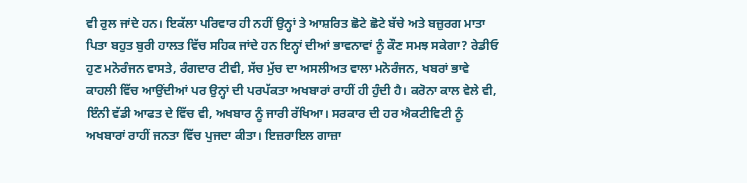ਵੀ ਰੁਲ ਜਾਂਦੇ ਹਨ। ਇਕੱਲਾ ਪਰਿਵਾਰ ਹੀ ਨਹੀਂ ਉਨ੍ਹਾਂ ਤੇ ਆਸ਼ਰਿਤ ਛੋਟੇ ਛੋਟੇ ਬੱਚੇ ਅਤੇ ਬਜ਼ੁਰਗ ਮਾਤਾ ਪਿਤਾ ਬਹੁਤ ਬੁਰੀ ਹਾਲਤ ਵਿੱਚ ਸਹਿਕ ਜਾਂਦੇ ਹਨ ਇਨ੍ਹਾਂ ਦੀਆਂ ਭਾਵਨਾਵਾਂ ਨੂੰ ਕੌਣ ਸਮਝ ਸਕੇਗਾ? ਰੇਡੀਓ ਹੁਣ ਮਨੋਰੰਜਨ ਵਾਸਤੇ, ਰੰਗਦਾਰ ਟੀਵੀ, ਸੱਚ ਮੁੱਚ ਦਾ ਅਸਲੀਅਤ ਵਾਲਾ ਮਨੋਰੰਜਨ, ਖਬਰਾਂ ਭਾਵੇ ਕਾਹਲੀ ਵਿੱਚ ਆਉਂਦੀਆਂ ਪਰ ਉਨ੍ਹਾਂ ਦੀ ਪਰਪੱਕਤਾ ਅਖਬਾਰਾਂ ਰਾਹੀਂ ਹੀ ਹੁੰਦੀ ਹੈ। ਕਰੋਨਾ ਕਾਲ ਵੇਲੇ ਵੀ, ਇੰਨੀ ਵੱਡੀ ਆਫਤ ਦੇ ਵਿੱਚ ਵੀ, ਅਖਬਾਰ ਨੂੰ ਜਾਰੀ ਰੱਖਿਆ। ਸਰਕਾਰ ਦੀ ਹਰ ਐਕਟੀਵਿਟੀ ਨੂੰ ਅਖਬਾਰਾਂ ਰਾਹੀਂ ਜਨਤਾ ਵਿੱਚ ਪੁਜਦਾ ਕੀਤਾ। ਇਜ਼ਰਾਇਲ ਗਾਜ਼ਾ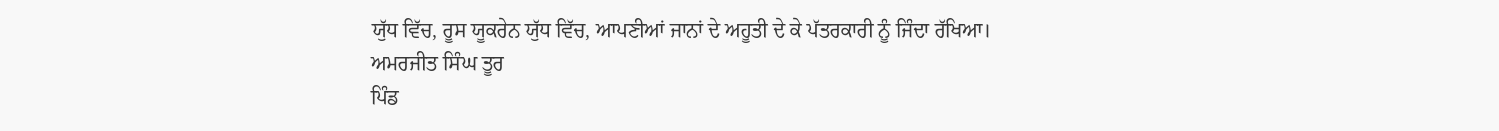ਯੁੱਧ ਵਿੱਚ, ਰੂਸ ਯੂਕਰੇਨ ਯੁੱਧ ਵਿੱਚ, ਆਪਣੀਆਂ ਜਾਨਾਂ ਦੇ ਅਹੂਤੀ ਦੇ ਕੇ ਪੱਤਰਕਾਰੀ ਨੂੰ ਜਿੰਦਾ ਰੱਖਿਆ।
ਅਮਰਜੀਤ ਸਿੰਘ ਤੂਰ
ਪਿੰਡ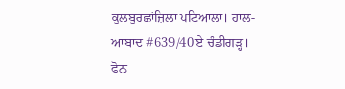ਕੁਲਬੁਰਛਾਂਜ਼ਿਲਾ ਪਟਿਆਲਾ। ਹਾਲ-ਆਬਾਦ #639/40ਏ ਚੰਡੀਗੜ੍ਹ।
ਫੋਨ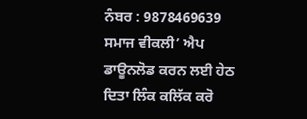ਨੰਬਰ : 9878469639
ਸਮਾਜ ਵੀਕਲੀ’ ਐਪ ਡਾਊਨਲੋਡ ਕਰਨ ਲਈ ਹੇਠ ਦਿਤਾ ਲਿੰਕ ਕਲਿੱਕ ਕਰੋ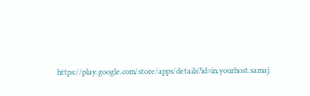https://play.google.com/store/apps/details?id=in.yourhost.samaj